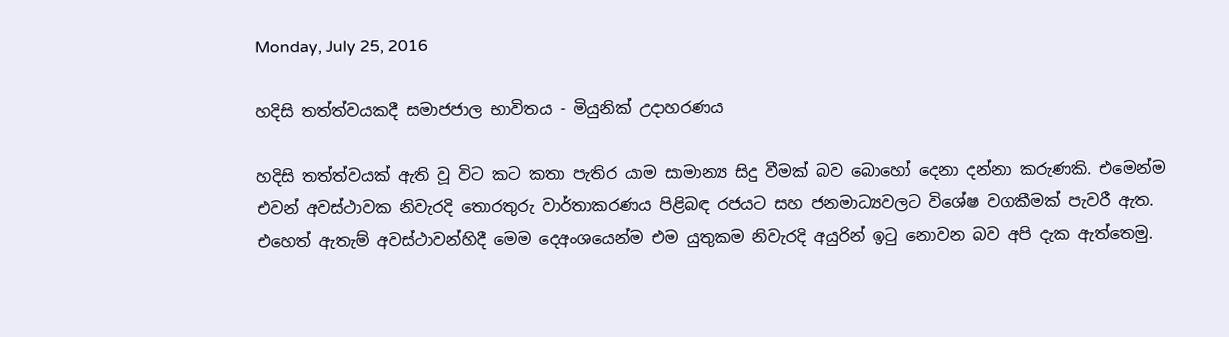Monday, July 25, 2016

හදිසි තත්ත්වයකදී සමාජජාල භාවිතය - මියුනික් උදාහරණය

හදිසි තත්ත්වයක් ඇති වූ විට කට කතා පැතිර යාම සාමාන්‍ය සිදු වීමක් බව බොහෝ දෙනා දන්නා කරුණකි. එමෙන්ම එවන් අවස්ථාවක නිවැරදි තොරතුරු වාර්තාකරණය පිළිබඳ රජයට සහ ජනමාධ්‍යවලට විශේෂ වගකීමක් පැවරී ඇත. එහෙත් ඇතැම් අවස්ථාවන්හිදී මෙම දෙඅංශයෙන්ම එම යුතුකම නිවැරදි අයුරින් ඉටු නොවන බව අපි දැක ඇත්තෙමු.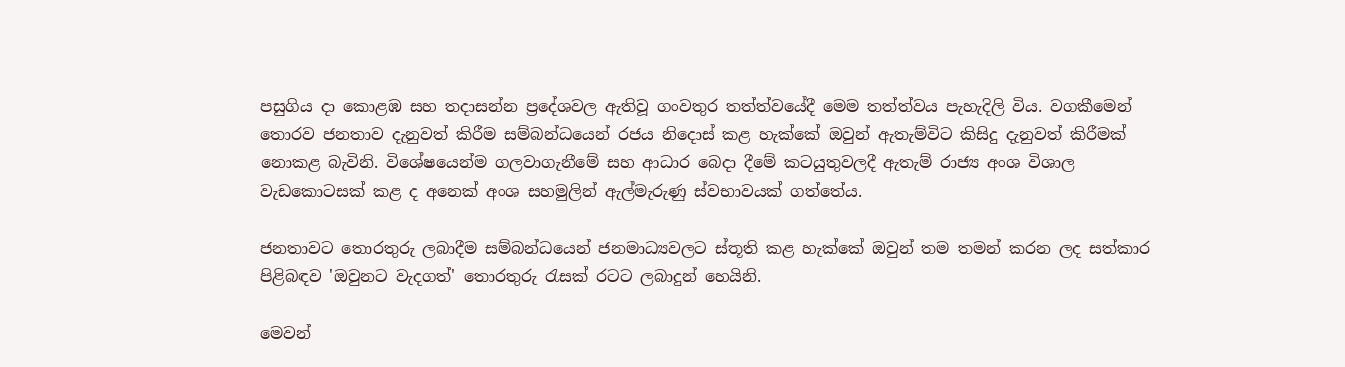පසුගිය දා කොළඹ සහ තදාසන්න ප්‍රදේශවල ඇතිවූ ගංවතුර තත්ත්වයේදී මෙම තත්ත්වය පැහැදිලි විය. වගකීමෙන් තොරව ජනතාව දැනුවත් කිරීම සම්බන්ධයෙන් රජය නිදොස් කළ හැක්කේ ඔවුන් ඇතැම්විට කිසිදු දැනුවත් කිරීමක් නොකළ බැවිනි. විශේෂයෙන්ම ගලවාගැනීමේ සහ ආධාර බෙදා දීමේ කටයුතුවලදී ඇතැම් රාජ්‍ය අංශ විශාල වැඩකොටසක් කළ ද අනෙක් අංශ සහමුලින් ඇල්මැරුණු ස්වභාවයක් ගත්තේය.

ජනතාවට තොරතුරු ලබාදීම සම්බන්ධයෙන් ජනමාධ්‍යවලට ස්තූති කළ හැක්කේ ඔවුන් තම තමන් කරන ලද සත්කාර පිළිබඳව 'ඔවුනට වැදගත්' තොරතුරු රැසක් රටට ලබාදුන් හෙයිනි.

මෙවන්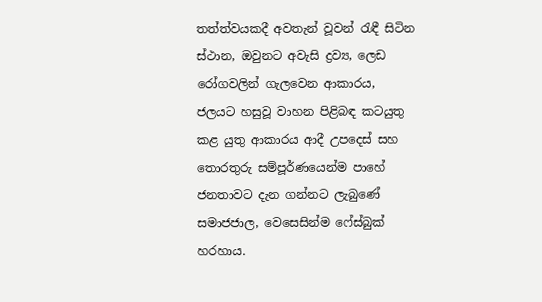තත්ත්වයකදී අවතැන් වූවන් රැඳී සිටින ස්ථාන, ඔවුනට අවැසි ද්‍රව්‍ය, ලෙඩ රෝගවලින් ගැලවෙන ආකාරය, ජලයට හසුවූ වාහන පිළිබඳ කටයුතු කළ යුතු ආකාරය ආදී උපදෙස් සහ තොරතුරු සම්පූර්ණයෙන්ම පාහේ ජනතාවට දැන ගන්නට ලැබුණේ සමාජජාල, වෙසෙසින්ම ෆේස්බුක් හරහාය.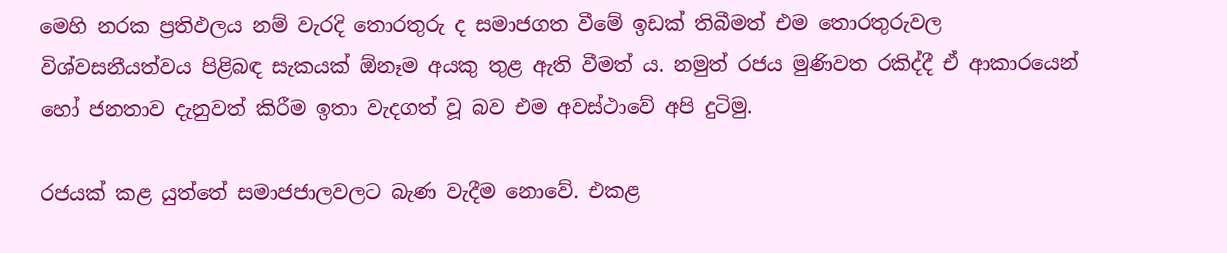මෙහි නරක ප්‍රතිඵලය නම් වැරදි තොරතුරු ද සමාජගත වීමේ ඉඩක් තිබීමත් එම තොරතුරුවල විශ්වසනීයත්වය පිළිබඳ සැකයක් ඕනෑම අයකු තුළ ඇති වීමත් ය. නමුත් රජය මුණිවත රකිද්දී ඒ ආකාරයෙන් හෝ ජනතාව දැනුවත් කිරීම ඉතා වැදගත් වූ බව එම අවස්ථාවේ අපි දුටිමු.

රජයක් කළ යුත්තේ සමාජජාලවලට බැණ වැදීම නොවේ. එකළ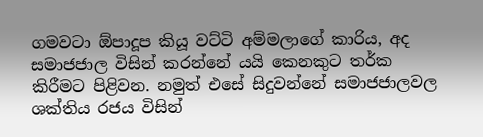ගමවටා ඕපාදූප කියූ වට්ටි අම්මලාගේ කාරිය, අද සමාජජාල විසින් කරන්නේ යයි කෙනකුට තර්ක කිරීමට පිළිවන. නමුත් එසේ සිදුවන්නේ සමාජජාලවල ශක්තිය රජය විසින්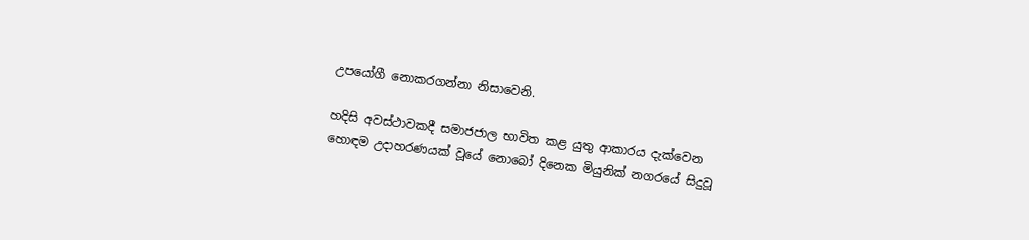උපයෝගී නොකරගන්නා නිසාවෙනි.

හදිසි අවස්ථාවකදී සමාජජාල භාවිත කළ යුතු ආකාරය දැක්වෙන හොඳම උදාහරණයක් වූයේ නොබෝ දිනෙක මියුනික් නගරයේ සිදුවූ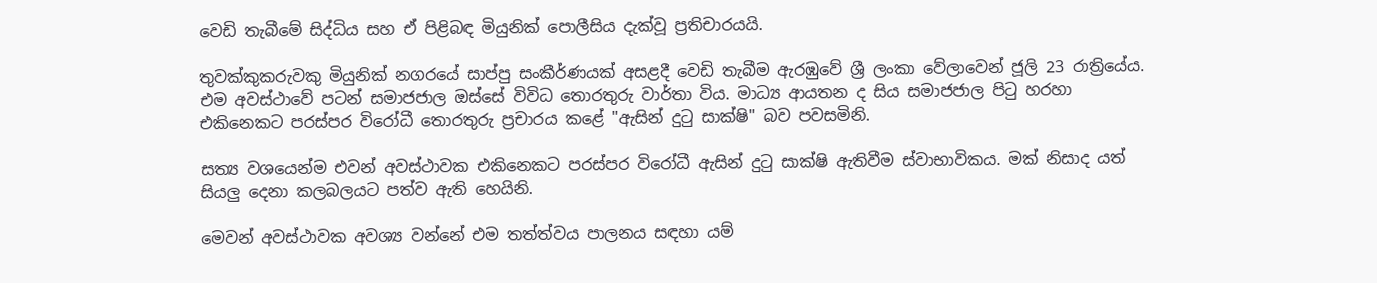වෙඩි තැබීමේ සිද්ධිය සහ ඒ පිළිබඳ මියුනික් පොලීසිය දැක්වූ ප්‍රතිචාරයයි.

තුවක්කුකරුවකු මියුනික් නගරයේ සාප්පු සංකීර්ණයක් අසළදී වෙඩි තැබීම ඇරඹුවේ ශ්‍රී ලංකා වේලාවෙන් ජූලි 23 රාත්‍රියේය. එම අවස්ථාවේ පටන් සමාජජාල ඔස්සේ විවිධ තොරතුරු වාර්තා විය. මාධ්‍ය ආයතන ද සිය සමාජජාල පිටු හරහා එකිනෙකට පරස්පර විරෝධී තොරතුරු ප්‍රචාරය කළේ "ඇසින් දුටු සාක්ෂි" බව පවසමිනි.

සත්‍ය වශයෙන්ම එවන් අවස්ථාවක එකිනෙකට පරස්පර විරෝධී ඇසින් දුටු සාක්ෂි ඇතිවීම ස්වාභාවිකය. මක් නිසාද යත් සියලු දෙනා කලබලයට පත්ව ඇති හෙයිනි.

මෙවන් අවස්ථාවක අවශ්‍ය වන්නේ එම තත්ත්වය පාලනය සඳහා යම්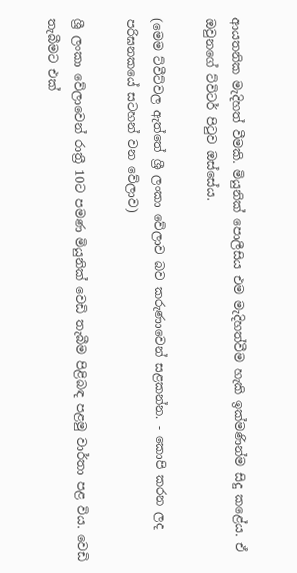ආයතනික මැදිහත් වීමකි. මියුනික් පොලීසිය එම මැදිහත්වීම හැකි ඉක්මණින්ම සිදු කළේය. ඒ ඔවුනගේ ට්විටර් පිටුව ඔස්සේය.

(මෙම ට්වීට්වල ඇත්තේ ශ්‍රී ලංකා වේලාව බව කරුණාවෙන් සළකන්න. - කොපි කරන ලද පරිඝනකයේ සටහන් වන වේලාව)

ශ්‍රී ලංකා වේලාවෙන් රාත්‍රී 10ට පමණ මියුනික් වෙඩි තැබීම පිළිබඳ පළමු වාර්තා පළ විය. වෙඩි තැබීමට එක්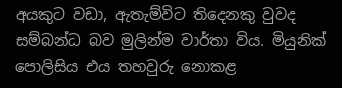අයකුට වඩා, ඇතැම්විට තිදෙනකු වුවද සම්බන්ධ බව මුලින්ම වාර්තා විය. මියුනික් පොලිසිය එය තහවුරු නොකළ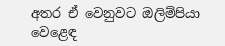අතර ඒ වෙනුවට ඔලිම්පියා වෙළෙඳ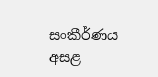සංකීර්ණය අසළ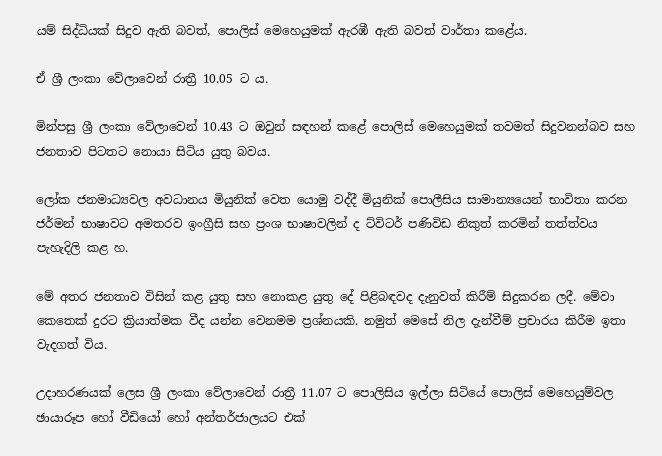යම් සිද්ධියක් සිදුව ඇති බවත්, පොලිස් මෙහෙයුමක් ඇරඹී ඇති බවත් වාර්තා කළේය.

ඒ ශ්‍රී ලංකා වේලාවෙන් රාත්‍රී 10.05 ට ය.

මින්පසු ශ්‍රී ලංකා වේලාවෙන් 10.43 ට ඔවුන් සඳහන් කළේ පොලිස් මෙහෙයුමක් තවමත් සිදුවනන්බව සහ ජනතාව පිටතට නොයා සිටිය යුතු බවය.

ලෝක ජනමාධ්‍යවල අවධානය මියුනික් වෙත යොමු වද්දී මියුනික් පොලීසිය සාමාන්‍යයෙන් භාවිතා කරන ජර්මන් භාෂාවට අමතරව ඉංග්‍රීසි සහ ප්‍රංශ භාෂාවලින් ද ට්විටර් පණිවිඩ නිකුත් කරමින් තත්ත්වය පැහැදිලි කළ හ.

මේ අතර ජනතාව විසින් කළ යුතු සහ නොකළ යුතු දේ පිළිබඳවද දැනුවත් කිරීම් සිදුකරන ලදී. මේවා කෙතෙක් දුරට ක්‍රියාත්මක වීද යන්න වෙනමම ප්‍රශ්නයකි. නමුත් මෙසේ නිල දැන්වීම් ප්‍රචාරය කිරීම ඉතා වැදගත් විය.

උදාහරණයක් ලෙස ශ්‍රී ලංකා වේලාවෙන් රාත්‍රී 11.07 ට පොලිසිය ඉල්ලා සිටියේ පොලිස් මෙහෙයුම්වල ඡායාරූප හෝ වීඩියෝ හෝ අන්තර්ජාලයට එක්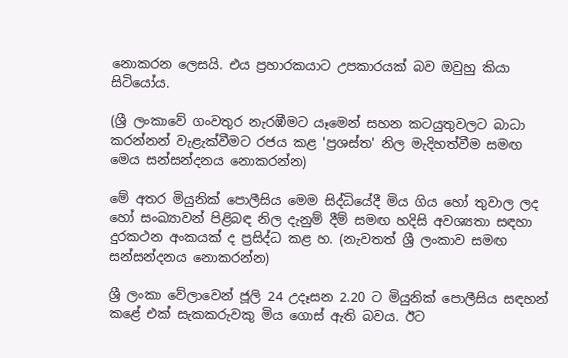නොකරන ලෙසයි. එය ප්‍රහාරකයාට උපකාරයක් බව ඔවුහු කියා සිටියෝය.

(ශ්‍රී ලංකාවේ ගංවතුර නැරඹීමට යෑමෙන් සහන කටයුතුවලට බාධා කරන්නන් වැළැක්වීමට රජය කළ 'ප්‍රශස්ත' නිල මැදිහත්වීම සමඟ මෙය සන්සන්දනය නොකරන්න)

මේ අතර මියුනික් පොලීසිය මෙම සිද්ධියේදී මිය ගිය හෝ තුවාල ලද හෝ සංඛ්‍යාවන් පිළිබඳ නිල දැනුම් දීම් සමඟ හදිසි අවශ්‍යතා සඳහා දුරකථන අංකයක් ද ප්‍රසිද්ධ කළ හ. (නැවතත් ශ්‍රී ලංකාව සමඟ සන්සන්දනය නොකරන්න)

ශ්‍රී ලංකා වේලාවෙන් ජූලි 24 උදෑසන 2.20 ට මියුනික් පොලීසිය සඳහන් කළේ එක් සැකකරුවකු මිය ගොස් ඇති බවය. ඊට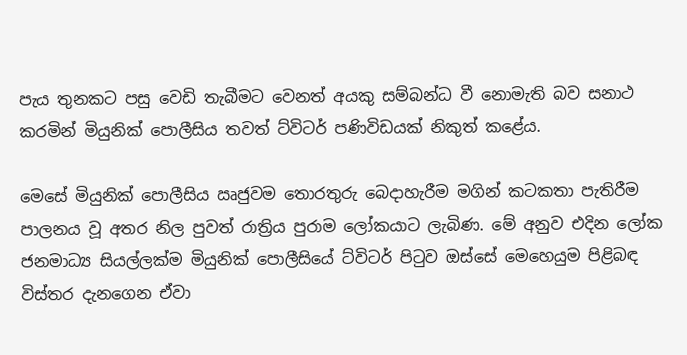පැය තුනකට පසු වෙඩි තැබීමට වෙනත් අයකු සම්බන්ධ වී නොමැති බව සනාථ කරමින් මියුනික් පොලීසිය තවත් ට්විටර් පණිවිඩයක් නිකුත් කළේය.

මෙසේ මියුනික් පොලීසිය ඍජුවම තොරතුරු බෙදාහැරීම මගින් කටකතා පැතිරීම පාලනය වූ අතර නිල පුවත් රාත්‍රිය පුරාම ලෝකයාට ලැබිණ. මේ අනුව එදින ලෝක ජනමාධ්‍ය සියල්ලක්ම මියුනික් පොලීසියේ ට්විටර් පිටුව ඔස්සේ මෙහෙයුම පිළිබඳ විස්තර දැනගෙන ඒවා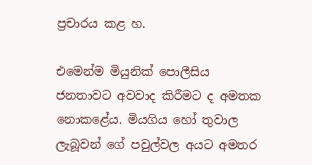ප්‍රචාරය කළ හ.

එමෙන්ම මියුනික් පොලීසිය ජනතාවට අවවාද කිරීමට ද අමතක නොකළේය. මියගිය හෝ තුවාල ලැබූවන් ගේ පවුල්වල අයට අමතර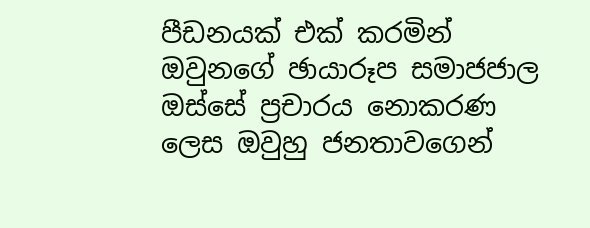පීඩනයක් එක් කරමින් ඔවුනගේ ඡායාරූප සමාජජාල ඔස්සේ ප්‍රචාරය නොකරණ ලෙස ඔවුහු ජනතාවගෙන්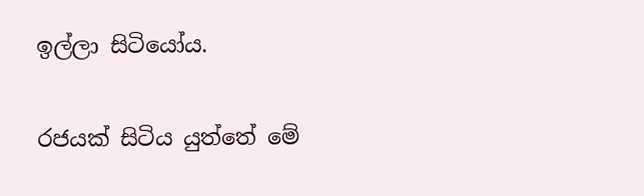ඉල්ලා සිටියෝය.

රජයක් සිටිය යුත්තේ මේ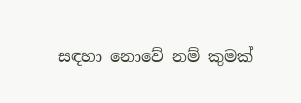සඳහා නොවේ නම් කුමක්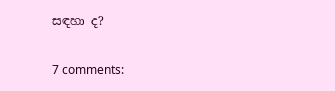සඳහා ද?

7 comments: